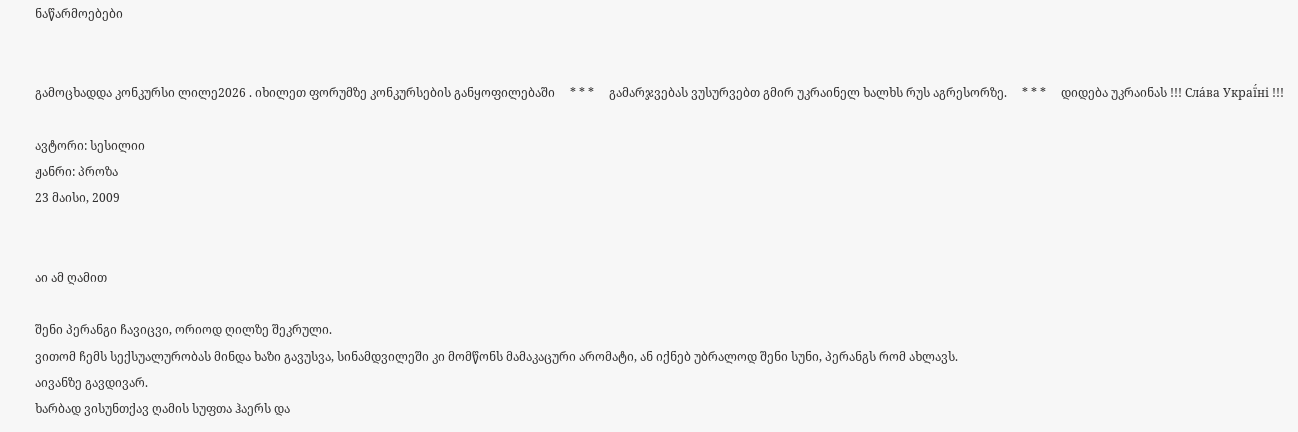ნაწარმოებები


გამოცხადდა კონკურსი ლილე2026 . იხილეთ ფორუმზე კონკურსების განყოფილებაში     * * *     გამარჯვებას ვუსურვებთ გმირ უკრაინელ ხალხს რუს აგრესორზე.     * * *     დიდება უკრაინას !!! Сла́ва Украї́ні !!!

ავტორი: სესილიი
ჟანრი: პროზა
23 მაისი, 2009


აი ამ ღამით

შენი პერანგი ჩავიცვი, ორიოდ ღილზე შეკრული.
ვითომ ჩემს სექსუალურობას მინდა ხაზი გავუსვა, სინამდვილეში კი მომწონს მამაკაცური არომატი, ან იქნებ უბრალოდ შენი სუნი, პერანგს რომ ახლავს.
აივანზე გავდივარ.
ხარბად ვისუნთქავ ღამის სუფთა ჰაერს და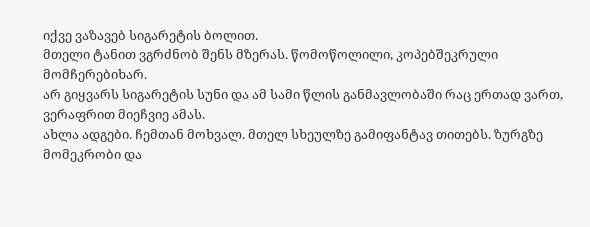იქვე ვაზავებ სიგარეტის ბოლით.
მთელი ტანით ვგრძნობ შენს მზერას. წომოწოლილი, კოპებშეკრული მომჩერებიხარ.
არ გიყვარს სიგარეტის სუნი და ამ სამი წლის განმავლობაში რაც ერთად ვართ, ვერაფრით მიეჩვიე ამას.
ახლა ადგები. ჩემთან მოხვალ. მთელ სხეულზე გამიფანტავ თითებს. ზურგზე მომეკრობი და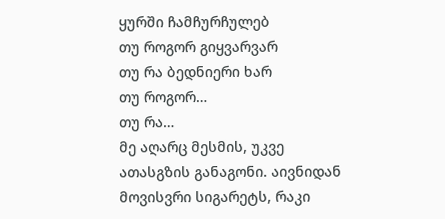ყურში ჩამჩურჩულებ
თუ როგორ გიყვარვარ
თუ რა ბედნიერი ხარ
თუ როგორ…
თუ რა…
მე აღარც მესმის, უკვე ათასგზის განაგონი. აივნიდან მოვისვრი სიგარეტს, რაკი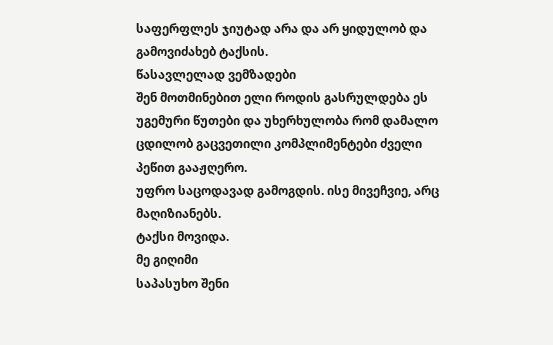საფერფლეს ჯიუტად არა და არ ყიდულობ და გამოვიძახებ ტაქსის.
წასავლელად ვემზადები
შენ მოთმინებით ელი როდის გასრულდება ეს უგემური წუთები და უხერხულობა რომ დამალო ცდილობ გაცვეთილი კომპლიმენტები ძველი პეწით გააჟღერო.
უფრო საცოდავად გამოგდის. ისე მივეჩვიე, არც მაღიზიანებს.
ტაქსი მოვიდა.
მე გიღიმი
საპასუხო შენი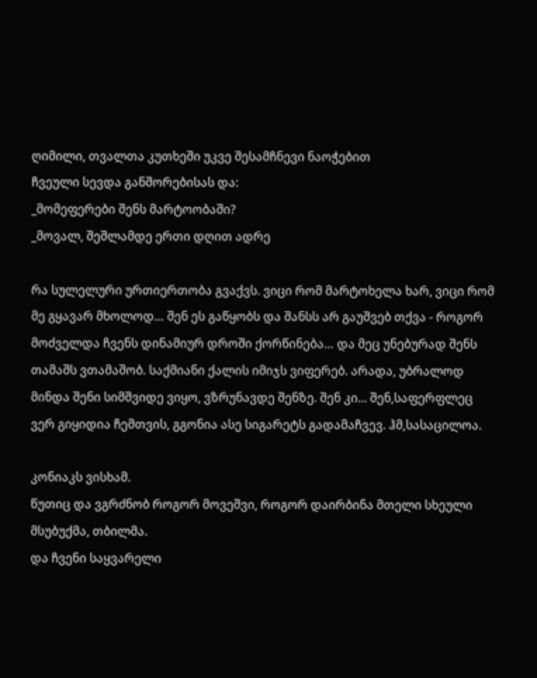ღიმილი, თვალთა კუთხეში უკვე შესამჩნევი ნაოჭებით
ჩვეული სევდა განშორებისას და:
_მომეფერები შენს მარტოობაში?
_მოვალ, შეშლამდე ერთი დღით ადრე

რა სულელური ურთიერთობა გვაქვს. ვიცი რომ მარტოხელა ხარ, ვიცი რომ მე გყავარ მხოლოდ… შენ ეს გაწყობს და შანსს არ გაუშვებ თქვა - როგორ მოძველდა ჩვენს დინამიურ დროში ქორწინება… და მეც უნებურად შენს თამაშს ვთამაშობ. საქმიანი ქალის იმიჯს ვიფერებ. არადა, უბრალოდ მინდა შენი სიმშვიდე ვიყო, ვზრუნავდე შენზე. შენ კი... შენ,საფერფლეც ვერ გიყიდია ჩემთვის, გგონია ასე სიგარეტს გადამაჩვევ. ჰმ,სასაცილოა.

კონიაკს ვისხამ.
წუთიც და ვგრძნობ როგორ მოვეშვი, როგორ დაირბინა მთელი სხეული მსუბუქმა, თბილმა.
და ჩვენი საყვარელი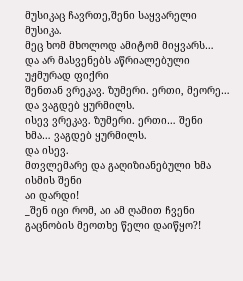მუსიკაც ჩავრთე,შენი საყვარელი მუსიკა.
მეც ხომ მხოლოდ ამიტომ მიყვარს…
და არ მასვენებს აწრიალებული უჟმურად ფიქრი
შენთან ვრეკავ. ზუმერი. ერთი, მეორე… და ვაგდებ ყურმილს.
ისევ ვრეკავ. ზუმერი. ერთი… შენი ხმა… ვაგდებ ყურმილს.
და ისევ.
მთვლემარე და გაღიზიანებული ხმა ისმის შენი
აი დარდი!
_შენ იცი რომ, აი ამ ღამით ჩვენი გაცნობის მეოთხე წელი დაიწყო?!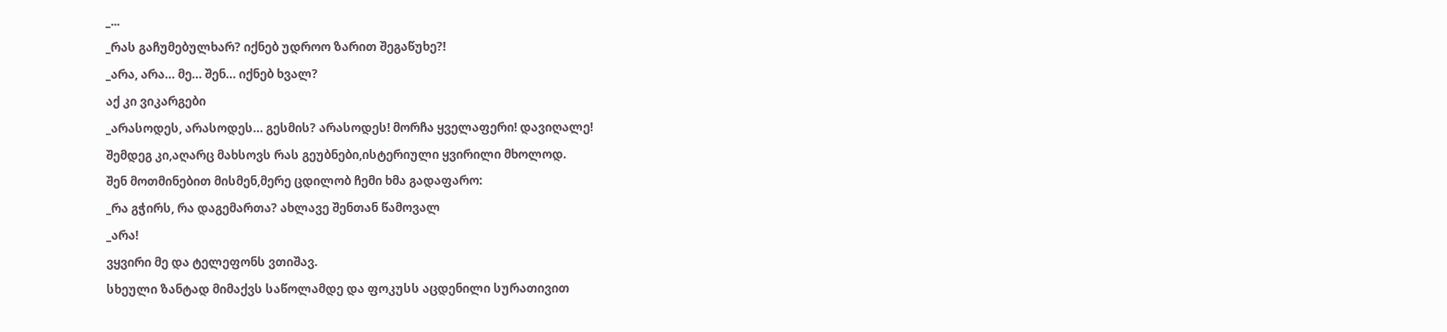_...
_რას გაჩუმებულხარ? იქნებ უდროო ზარით შეგაწუხე?!
_არა, არა… მე… შენ… იქნებ ხვალ?
აქ კი ვიკარგები
_არასოდეს, არასოდეს… გესმის? არასოდეს! მორჩა ყველაფერი! დავიღალე!
შემდეგ კი,აღარც მახსოვს რას გეუბნები,ისტერიული ყვირილი მხოლოდ.
შენ მოთმინებით მისმენ,მერე ცდილობ ჩემი ხმა გადაფარო:
_რა გჭირს, რა დაგემართა? ახლავე შენთან წამოვალ
_არა!
ვყვირი მე და ტელეფონს ვთიშავ.
სხეული ზანტად მიმაქვს საწოლამდე და ფოკუსს აცდენილი სურათივით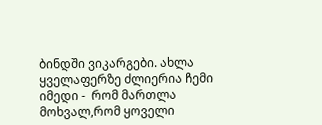ბინდში ვიკარგები. ახლა ყველაფერზე ძლიერია ჩემი იმედი -  რომ მართლა მოხვალ,რომ ყოველი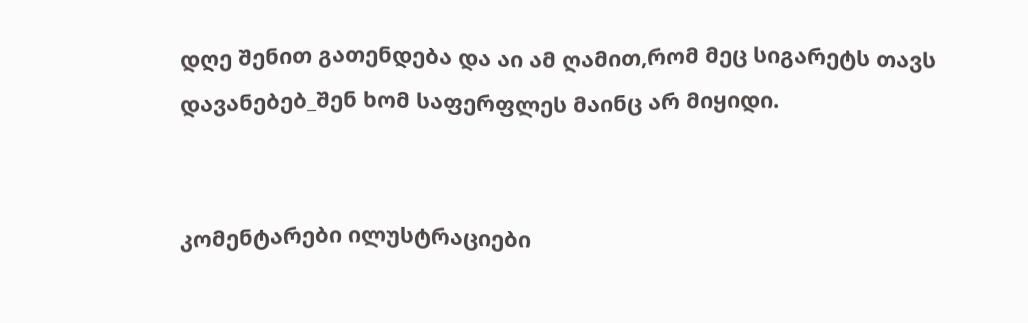დღე შენით გათენდება და აი ამ ღამით,რომ მეც სიგარეტს თავს დავანებებ_შენ ხომ საფერფლეს მაინც არ მიყიდი.


კომენტარები ილუსტრაციები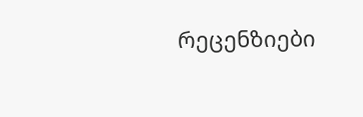რეცენზიები